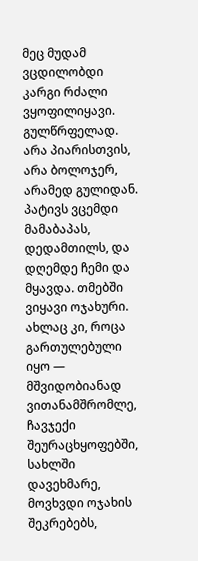მეც მუდამ ვცდილობდი კარგი რძალი ვყოფილიყავი. გულწრფელად. არა პიარისთვის, არა ბოლოჯერ, არამედ გულიდან. პატივს ვცემდი მამაბაპას, დედამთილს, და დღემდე ჩემი და მყავდა. თმებში ვიყავი ოჯახური. ახლაც კი, როცა გართულებული იყო — მშვიდობიანად ვითანამშრომლე, ჩავჯექი შეურაცხყოფებში, სახლში დავეხმარე, მოვხვდი ოჯახის შეკრებებს,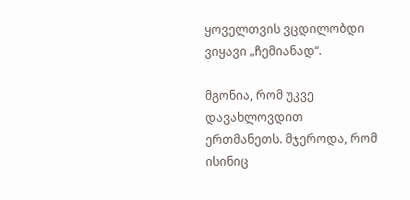ყოველთვის ვცდილობდი ვიყავი „ჩემიანად“.

მგონია, რომ უკვე დავახლოვდით ერთმანეთს. მჯეროდა, რომ ისინიც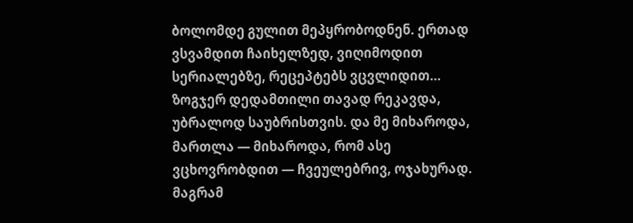ბოლომდე გულით მეპყრობოდნენ. ერთად ვსვამდით ჩაიხელზედ, ვიღიმოდით სერიალებზე, რეცეპტებს ვცვლიდით… ზოგჯერ დედამთილი თავად რეკავდა, უბრალოდ საუბრისთვის. და მე მიხაროდა, მართლა — მიხაროდა, რომ ასე ვცხოვრობდით — ჩვეულებრივ, ოჯახურად.
მაგრამ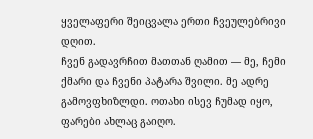ყველაფერი შეიცვალა ერთი ჩვეულებრივი დღით.
ჩვენ გადავრჩით მათთან ღამით — მე, ჩემი ქმარი და ჩვენი პატარა შვილი. მე ადრე გამოვფხიზლდი. ოთახი ისევ ჩუმად იყო, ფარები ახლაც გაიღო.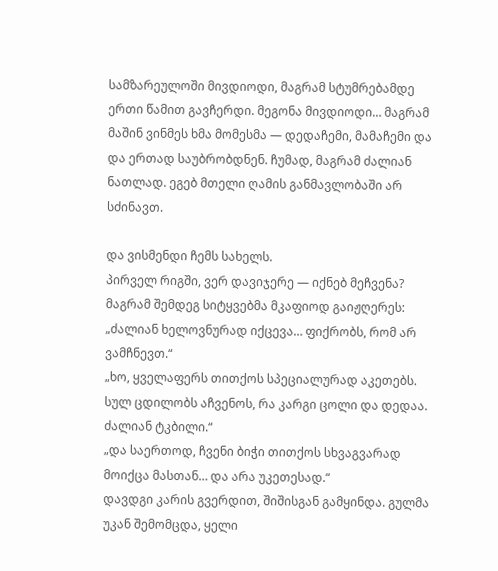სამზარეულოში მივდიოდი, მაგრამ სტუმრებამდე ერთი წამით გავჩერდი. მეგონა მივდიოდი… მაგრამ მაშინ ვინმეს ხმა მომესმა — დედაჩემი, მამაჩემი და და ერთად საუბრობდნენ. ჩუმად, მაგრამ ძალიან ნათლად. ეგებ მთელი ღამის განმავლობაში არ სძინავთ.

და ვისმენდი ჩემს სახელს.
პირველ რიგში, ვერ დავიჯერე — იქნებ მეჩვენა? მაგრამ შემდეგ სიტყვებმა მკაფიოდ გაიჟღერეს:
„ძალიან ხელოვნურად იქცევა… ფიქრობს, რომ არ ვამჩნევთ.“
„ხო, ყველაფერს თითქოს სპეციალურად აკეთებს. სულ ცდილობს აჩვენოს, რა კარგი ცოლი და დედაა. ძალიან ტკბილი.“
„და საერთოდ, ჩვენი ბიჭი თითქოს სხვაგვარად მოიქცა მასთან… და არა უკეთესად.“
დავდგი კარის გვერდით, შიშისგან გამყინდა. გულმა უკან შემომცდა, ყელი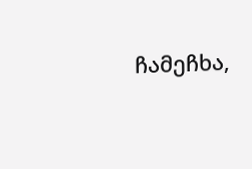ჩამეჩხა,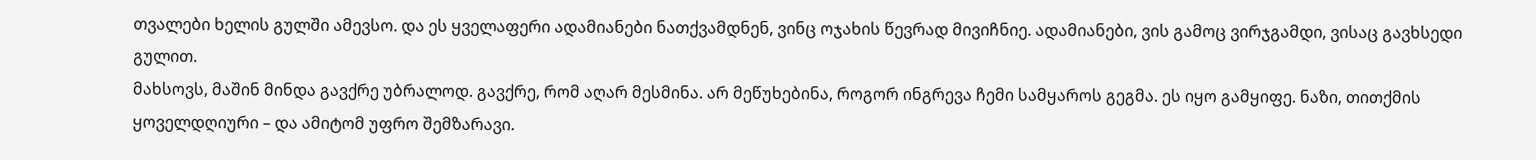თვალები ხელის გულში ამევსო. და ეს ყველაფერი ადამიანები ნათქვამდნენ, ვინც ოჯახის წევრად მივიჩნიე. ადამიანები, ვის გამოც ვირჯგამდი, ვისაც გავხსედი გულით.
მახსოვს, მაშინ მინდა გავქრე უბრალოდ. გავქრე, რომ აღარ მესმინა. არ მეწუხებინა, როგორ ინგრევა ჩემი სამყაროს გეგმა. ეს იყო გამყიფე. ნაზი, თითქმის ყოველდღიური – და ამიტომ უფრო შემზარავი.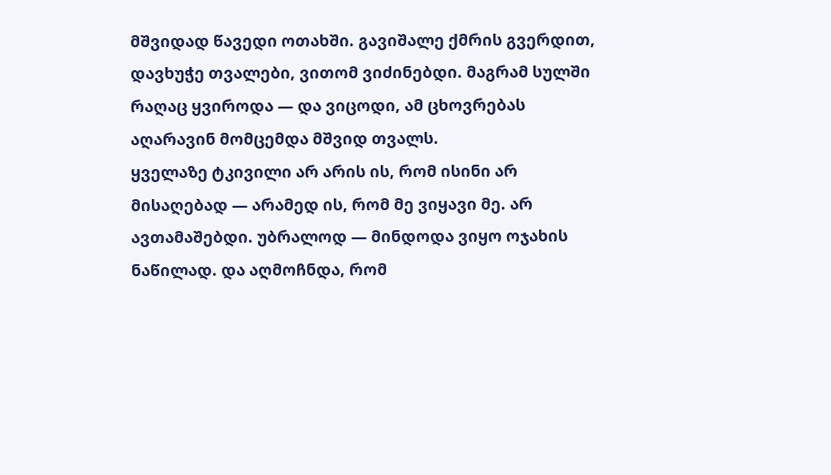მშვიდად წავედი ოთახში. გავიშალე ქმრის გვერდით, დავხუჭე თვალები, ვითომ ვიძინებდი. მაგრამ სულში რაღაც ყვიროდა — და ვიცოდი, ამ ცხოვრებას აღარავინ მომცემდა მშვიდ თვალს.
ყველაზე ტკივილი არ არის ის, რომ ისინი არ მისაღებად — არამედ ის, რომ მე ვიყავი მე. არ ავთამაშებდი. უბრალოდ — მინდოდა ვიყო ოჯახის ნაწილად. და აღმოჩნდა, რომ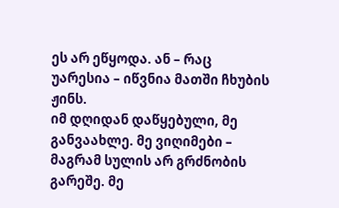ეს არ ეწყოდა. ან – რაც უარესია – იწვნია მათში ჩხუბის ჟინს.
იმ დღიდან დაწყებული, მე განვაახლე. მე ვიღიმები – მაგრამ სულის არ გრძნობის გარეშე. მე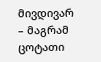მივდივარ – მაგრამ ცოტათი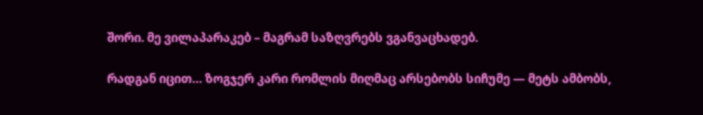შორი. მე ვილაპარაკებ – მაგრამ საზღვრებს ვგანვაცხადებ.

რადგან იცით… ზოგჯერ კარი რომლის მიღმაც არსებობს სიჩუმე — მეტს ამბობს,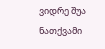ვიდრე შუა ნათქვამი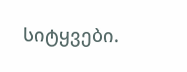სიტყვები.